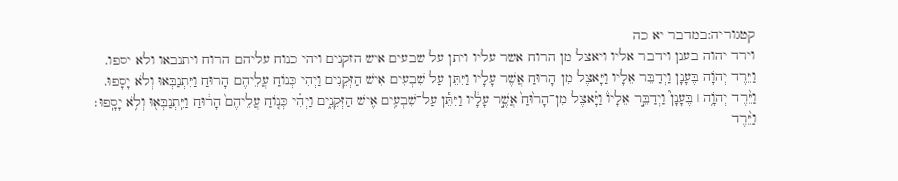קטגוריה:במדבר יא כה
וירד יהוה בענן וידבר אליו ויאצל מן הרוח אשר עליו ויתן על שבעים איש הזקנים ויהי כנוח עליהם הרוח ויתנבאו ולא יספו.
וַיֵּרֶד יְהֹוָה בֶּעָנָן וַיְדַבֵּר אֵלָיו וַיָּאצֶל מִן הָרוּחַ אֲשֶׁר עָלָיו וַיִּתֵּן עַל שִׁבְעִים אִישׁ הַזְּקֵנִים וַיְהִי כְּנוֹחַ עֲלֵיהֶם הָרוּחַ וַיִּתְנַבְּאוּ וְלֹא יָסָפוּ.
וַיֵּ֨רֶד יְהֹוָ֥ה ׀ בֶּעָנָן֮ וַיְדַבֵּ֣ר אֵלָיו֒ וַיָּ֗אצֶל מִן־הָר֙וּחַ֙ אֲשֶׁ֣ר עָלָ֔יו וַיִּתֵּ֕ן עַל־שִׁבְעִ֥ים אִ֖ישׁ הַזְּקֵנִ֑ים וַיְהִ֗י כְּנ֤וֹחַ עֲלֵיהֶם֙ הָר֔וּחַ וַיִּֽתְנַבְּא֖וּ וְלֹ֥א יָסָֽפוּ׃
וַיֵּ֨רֶד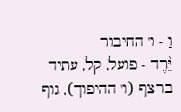וַ - ו' החיבור
יֵּ֨רֶד - פועל, קל, עתיד ברצף (ו' ההיפוך), גוף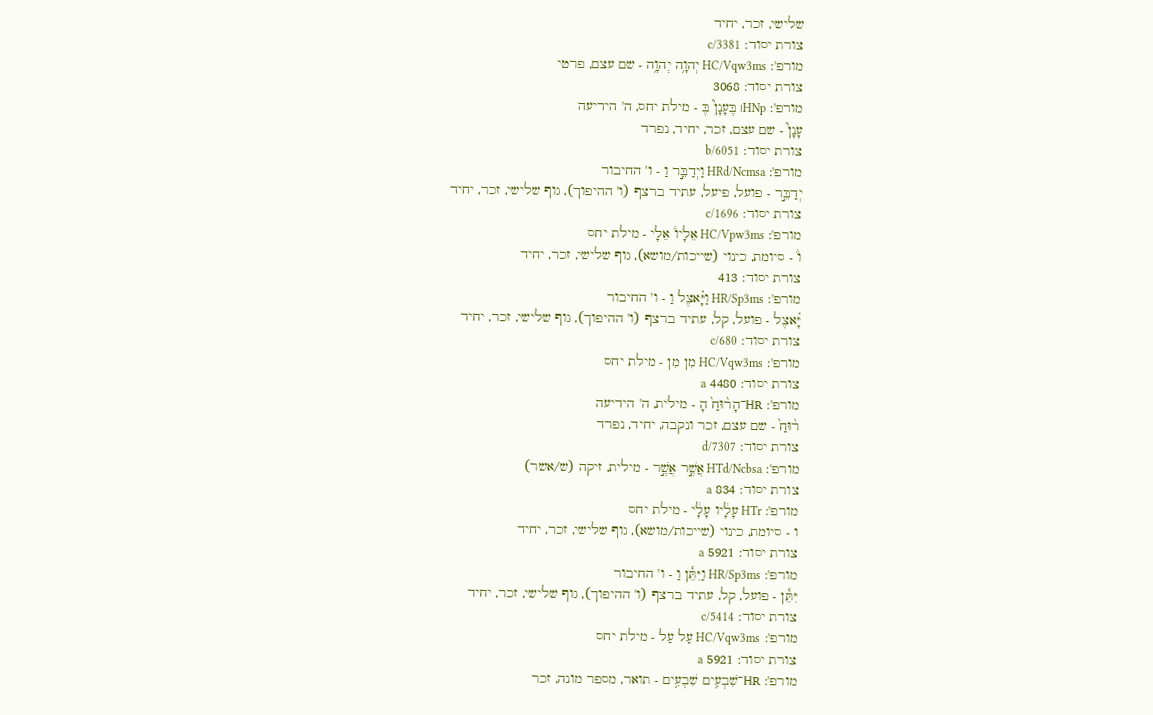שלישי, זכר, יחיד
צורת יסוד: c/3381
מורפ': HC/Vqw3ms יְהוָ֥ה יְהוָ֥ה - שם עצם, פרטי
צורת יסוד: 3068
מורפ': HNp׀ בֶּעָנָן֮ בֶּ - מילת יחס, ה' הידיעה
עָנָן֮ - שם עצם, זכר, יחיד, נפרד
צורת יסוד: b/6051
מורפ': HRd/Ncmsa וַיְדַבֵּ֣ר וַ - ו' החיבור
יְדַבֵּ֣ר - פועל, פיעל, עתיד ברצף (ו' ההיפוך), גוף שלישי, זכר, יחיד
צורת יסוד: c/1696
מורפ': HC/Vpw3ms אֵלָיו֒ אֵלָי - מילת יחס
ו֒ - סיומת, כינוי (שייכות/מושא), גוף שלישי, זכר, יחיד
צורת יסוד: 413
מורפ': HR/Sp3ms וַיָּ֗אצֶל וַ - ו' החיבור
יָּ֗אצֶל - פועל, קל, עתיד ברצף (ו' ההיפוך), גוף שלישי, זכר, יחיד
צורת יסוד: c/680
מורפ': HC/Vqw3ms מִן מִן - מילת יחס
צורת יסוד: 4480 a
מורפ': HR־הָר֨וּחַ֙ הָ - מילית, ה' הידיעה
ר֨וּחַ֙ - שם עצם, זכר ונקבה, יחיד, נפרד
צורת יסוד: d/7307
מורפ': HTd/Ncbsa אֲשֶׁ֣ר אֲשֶׁ֣ר - מילית, זיקה (ש/אשר)
צורת יסוד: 834 a
מורפ': HTr עָלָ֔יו עָלָ֔י - מילת יחס
ו - סיומת, כינוי (שייכות/מושא), גוף שלישי, זכר, יחיד
צורת יסוד: 5921 a
מורפ': HR/Sp3ms וַיִּתֵּ֕ן וַ - ו' החיבור
יִּתֵּ֕ן - פועל, קל, עתיד ברצף (ו' ההיפוך), גוף שלישי, זכר, יחיד
צורת יסוד: c/5414
מורפ': HC/Vqw3ms עַל עַל - מילת יחס
צורת יסוד: 5921 a
מורפ': HR־שִׁבְעִ֥ים שִׁבְעִ֥ים - תואר, מספר מונה, זכר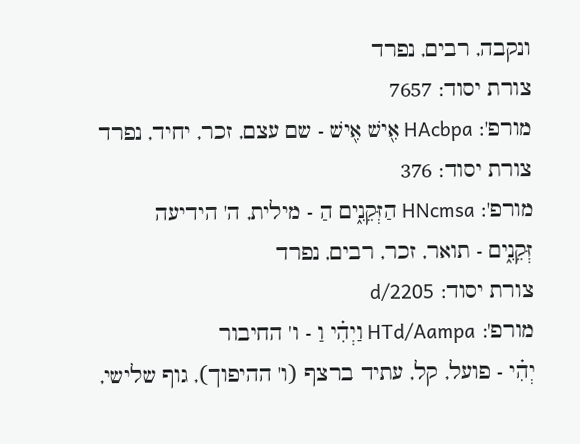ונקבה, רבים, נפרד
צורת יסוד: 7657
מורפ': HAcbpa אִ֖ישׁ אִ֖ישׁ - שם עצם, זכר, יחיד, נפרד
צורת יסוד: 376
מורפ': HNcmsa הַזְּקֵנִ֑ים הַ - מילית, ה' הידיעה
זְּקֵנִ֑ים - תואר, זכר, רבים, נפרד
צורת יסוד: d/2205
מורפ': HTd/Aampa וַיְהִ֗י וַ - ו' החיבור
יְהִ֗י - פועל, קל, עתיד ברצף (ו' ההיפוך), גוף שלישי,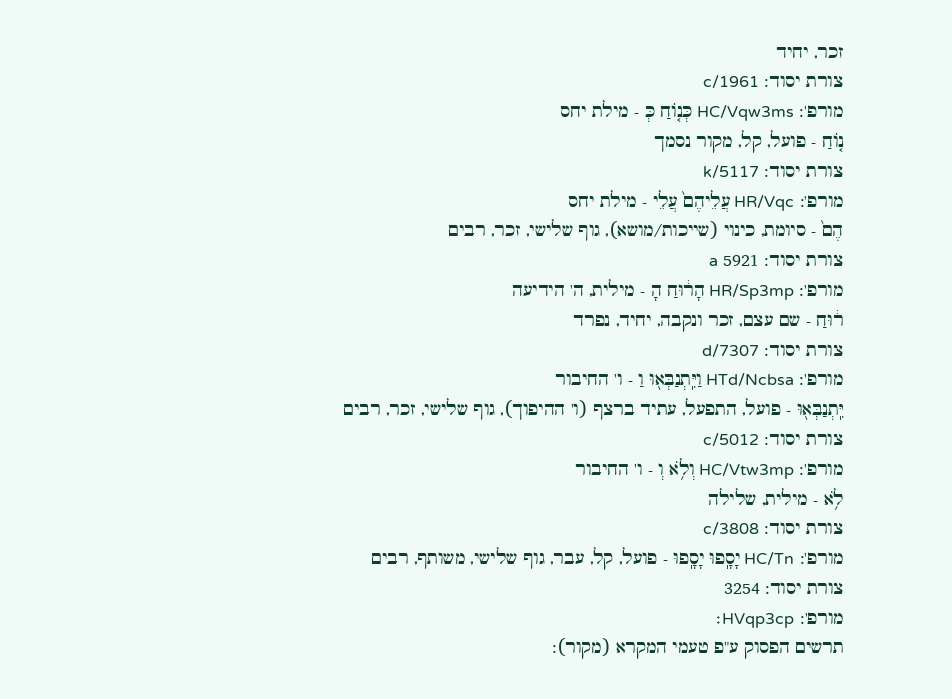זכר, יחיד
צורת יסוד: c/1961
מורפ': HC/Vqw3ms כְּנ֤וֹחַ כְּ - מילת יחס
נ֤וֹחַ - פועל, קל, מקור נסמך
צורת יסוד: k/5117
מורפ': HR/Vqc עֲלֵיהֶם֙ עֲלֵי - מילת יחס
הֶם֙ - סיומת, כינוי (שייכות/מושא), גוף שלישי, זכר, רבים
צורת יסוד: 5921 a
מורפ': HR/Sp3mp הָר֔וּחַ הָ - מילית, ה' הידיעה
ר֔וּחַ - שם עצם, זכר ונקבה, יחיד, נפרד
צורת יסוד: d/7307
מורפ': HTd/Ncbsa וַיִּֽתְנַבְּא֖וּ וַ - ו' החיבור
יִּֽתְנַבְּא֖וּ - פועל, התפעל, עתיד ברצף (ו' ההיפוך), גוף שלישי, זכר, רבים
צורת יסוד: c/5012
מורפ': HC/Vtw3mp וְלֹ֥א וְ - ו' החיבור
לֹ֥א - מילית, שלילה
צורת יסוד: c/3808
מורפ': HC/Tn יָסָֽפוּ יָסָֽפוּ - פועל, קל, עבר, גוף שלישי, משותף, רבים
צורת יסוד: 3254
מורפ': HVqp3cp׃
תרשים הפסוק ע"פ טעמי המקרא (מקור):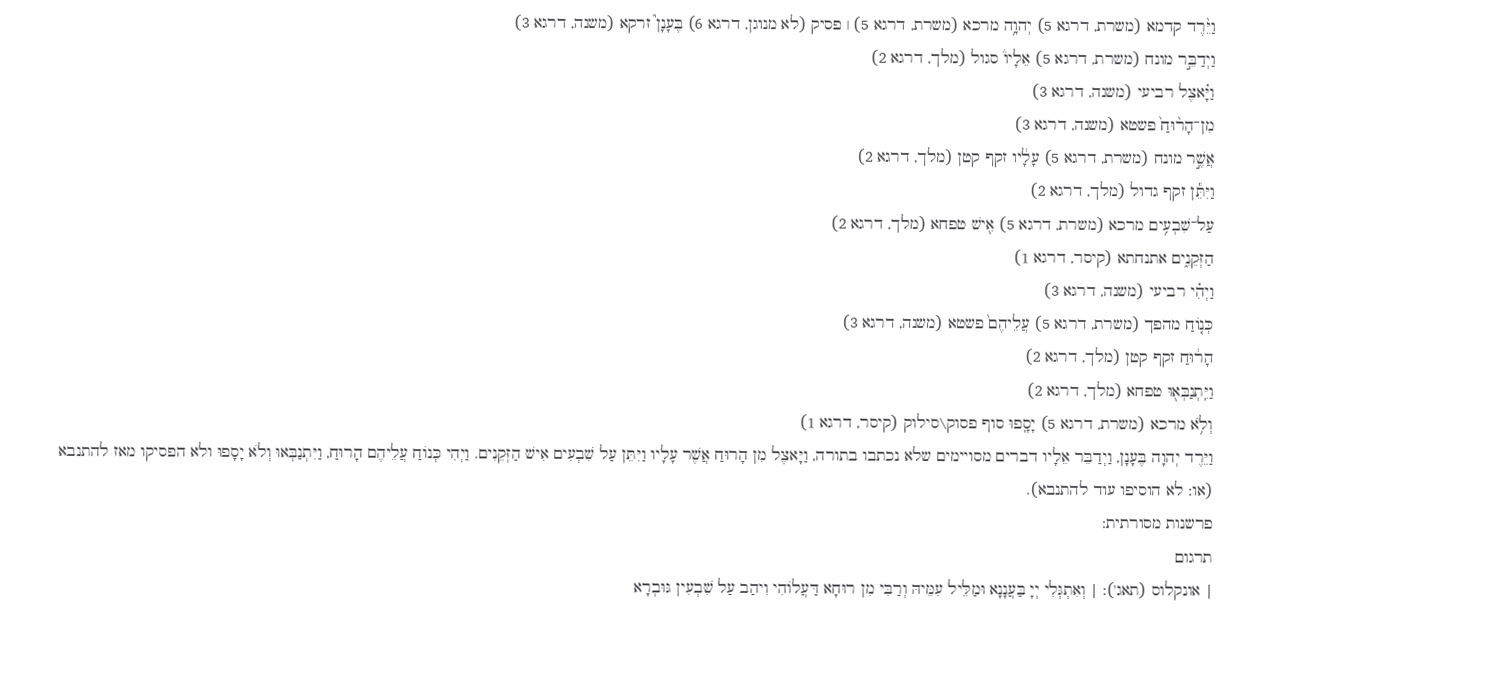וַיֵּ֨רֶד קדמא (משרת, דרגא 5) יְהוָ֥ה מרכא (משרת, דרגא 5) ׀ פסיק (לא מנוגן, דרגא 6) בֶּעָנָן֮ זרקא (משנה, דרגא 3)
וַיְדַבֵּ֣ר מונח (משרת, דרגא 5) אֵלָיו֒ סגול (מלך, דרגא 2)
וַיָּ֗אצֶל רביעי (משנה, דרגא 3)
מִן־הָר֨וּחַ֙ פשטא (משנה, דרגא 3)
אֲשֶׁ֣ר מונח (משרת, דרגא 5) עָלָ֔יו זקף קטן (מלך, דרגא 2)
וַיִּתֵּ֕ן זקף גדול (מלך, דרגא 2)
עַל־שִׁבְעִ֥ים מרכא (משרת, דרגא 5) אִ֖ישׁ טפחא (מלך, דרגא 2)
הַזְּקֵנִ֑ים אתנחתא (קיסר, דרגא 1)
וַיְהִ֗י רביעי (משנה, דרגא 3)
כְּנ֤וֹחַ מהפך (משרת, דרגא 5) עֲלֵיהֶם֙ פשטא (משנה, דרגא 3)
הָר֔וּחַ זקף קטן (מלך, דרגא 2)
וַיִּֽתְנַבְּא֖וּ טפחא (מלך, דרגא 2)
וְלֹ֥א מרכא (משרת, דרגא 5) יָסָֽפוּ סוף פסוק\סילוק (קיסר, דרגא 1)
וַיֵּרֶד יְהוָה בֶּעָנָן, וַיְדַבֵּר אֵלָיו דברים מסויימים שלא נכתבו בתורה, וַיָּאצֶל מִן הָרוּחַ אֲשֶׁר עָלָיו וַיִּתֵּן עַל שִׁבְעִים אִישׁ הַזְּקֵנִים. וַיְהִי כְּנוֹחַ עֲלֵיהֶם הָרוּחַ, וַיִּתְנַבְּאוּ וְלֹא יָסָפוּ ולא הפסיקו מאז להתנבא (או: לא הוסיפו עוד להתנבא).
פרשנות מסורתית:
תרגום
| אונקלוס (תאג'): | וְאִתְגְּלִי יְיָ בַּעֲנָנָא וּמַלֵּיל עִמֵּיהּ וְרַבִּי מִן רוּחָא דַּעֲלוֹהִי וִיהַב עַל שִׁבְעִין גּוּבְרָא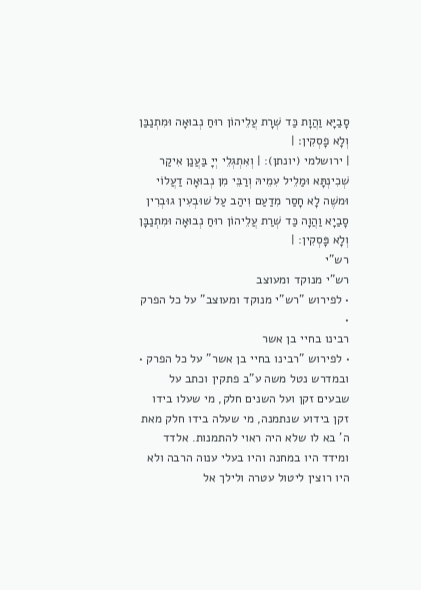סָבַיָּא וַהֲוָת כַּד שְׁרָת עֲלֵיהוֹן רוּחַ נְבוּאָה וּמִתְנַבַּן וְלָא פָסְקִין׃ |
| ירושלמי (יונתן): | וְאִתְגְלֵי יְיָ בַּעֲנַן אִיקַר שְׁכִינְתָּא וּמַלֵיל עִמֵיהּ וְרַבֵּי מִן נְבוּאָה דַעֲלוֹי וּמשֶׁה לָא חָסַר מִדַעַם וִיהַב עַל שׁוּבְעִין גוּבְרִין סָבַיָא וַהֲוָה כַּד שְׁרַת עֲלֵיהוֹן רוּחַ נְבוּאָה וּמִתְנַבָּן וְלָא פָּסְקִין: |
רש"י
רש"י מנוקד ומעוצב
• לפירוש "רש"י מנוקד ומעוצב" על כל הפרק •
רבינו בחיי בן אשר
• לפירוש "רבינו בחיי בן אשר" על כל הפרק •
ובמדרש נטל משה ע"ב פתקין וכתב על שבעים זקן ועל השנים חלק, מי שעלו בידו זקן בידוע שנתמנה, מי שעלה בידו חלק מאת ה' בא לו שלא היה ראוי להתמנות. אלדד ומידד היו במחנה והיו בעלי ענוה הרבה ולא היו רוצין ליטול עטרה ולילך אל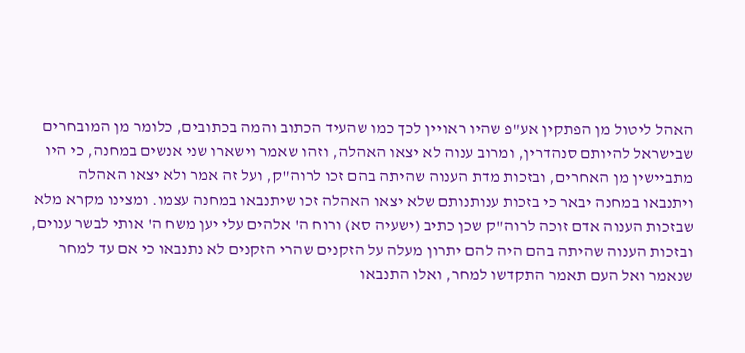האהל ליטול מן הפתקין אע"פ שהיו ראויין לכך כמו שהעיד הכתוב והמה בכתובים, כלומר מן המובחרים שבישראל להיותם סנהדרין, ומרוב ענוה לא יצאו האהלה, וזהו שאמר וישארו שני אנשים במחנה, כי היו מתביישין מן האחרים, ובזכות מדת הענוה שהיתה בהם זכו לרוה"ק, ועל זה אמר ולא יצאו האהלה ויתנבאו במחנה יבאר כי בזכות ענותנותם שלא יצאו האהלה זכו שיתנבאו במחנה עצמו. ומצינו מקרא מלא שבזכות הענוה אדם זוכה לרוה"ק שכן כתיב (ישעיה סא) ורוח ה' אלהים עלי יען משח ה' אותי לבשר ענוים, ובזכות הענוה שהיתה בהם היה להם יתרון מעלה על הזקנים שהרי הזקנים לא נתנבאו כי אם עד למחר שנאמר ואל העם תאמר התקדשו למחר, ואלו התנבאו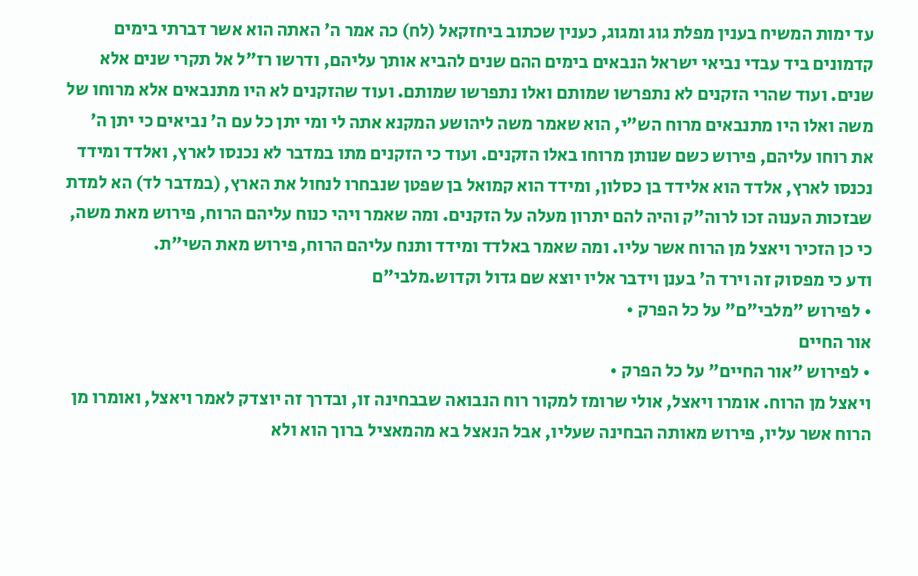עד ימות המשיח בענין מפלת גוג ומגוג, כענין שכתוב ביחזקאל (לח) כה אמר ה' האתה הוא אשר דברתי בימים קדמונים ביד עבדי נביאי ישראל הנבאים בימים ההם שנים להביא אותך עליהם, ודרשו רז"ל אל תקרי שנים אלא שנים. ועוד שהרי הזקנים לא נתפרשו שמותם ואלו נתפרשו שמותם. ועוד שהזקנים לא היו מתנבאים אלא מרוחו של משה ואלו היו מתנבאים מרוח הש"י, הוא שאמר משה ליהושע המקנא אתה לי ומי יתן כל עם ה' נביאים כי יתן ה' את רוחו עליהם, פירוש כשם שנותן מרוחו באלו הזקנים. ועוד כי הזקנים מתו במדבר לא נכנסו לארץ, ואלדד ומידד נכנסו לארץ, אלדד הוא אלידד בן כסלון, ומידד הוא קמואל בן שפטן שנבחרו לנחול את הארץ, (במדבר לד) הא למדת שבזכות הענוה זכו לרוה"ק והיה להם יתרון מעלה על הזקנים. ומה שאמר ויהי כנוח עליהם הרוח, פירוש מאת משה, כי כן הזכיר ויאצל מן הרוח אשר עליו. ומה שאמר באלדד ומידד ותנח עליהם הרוח, פירוש מאת השי"ת.
ודע כי מפסוק זה וירד ה' בענן וידבר אליו יוצא שם גדול וקדוש.מלבי"ם
• לפירוש "מלבי"ם" על כל הפרק •
אור החיים
• לפירוש "אור החיים" על כל הפרק •
ויאצל מן הרוח. אומרו ויאצל, אולי שרומז למקור רוח הנבואה שבבחינה זו, ובדרך זה יוצדק לאמר ויאצל, ואומרו מן הרוח אשר עליו, פירוש מאותה הבחינה שעליו, אבל הנאצל בא מהמאציל ברוך הוא ולא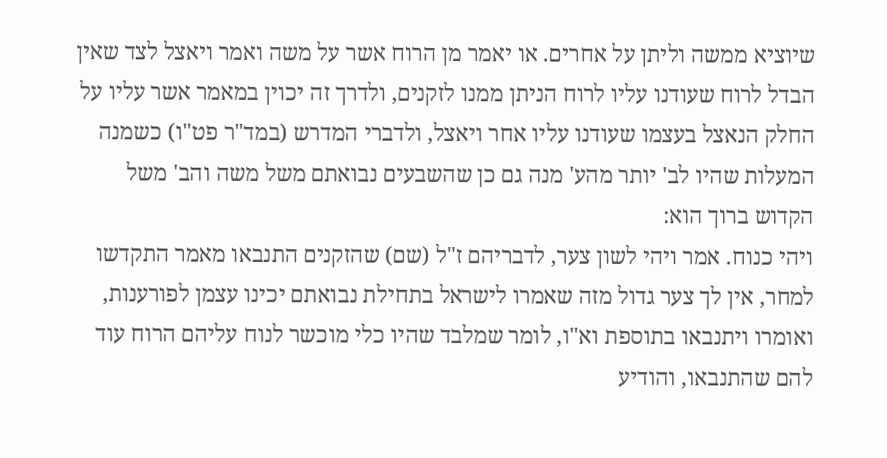שיוציא ממשה וליתן על אחרים. או יאמר מן הרוח אשר על משה ואמר ויאצל לצד שאין הבדל לרוח שעודנו עליו לרוח הניתן ממנו לזקנים, ולדרך זה יכוין במאמר אשר עליו על החלק הנאצל בעצמו שעודנו עליו אחר ויאצל, ולדברי המדרש (במד"ר פט"ו) כשמנה המעלות שהיו לב' יותר מהע' מנה גם כן שהשבעים נבואתם משל משה והב' משל הקדוש ברוך הוא:
ויהי כנוח. אמר ויהי לשון צער, לדבריהם ז"ל (שם) שהזקנים התנבאו מאמר התקדשו למחר, אין לך צער גדול מזה שאמרו לישראל בתחילת נבואתם יכינו עצמן לפורענות, ואומרו ויתנבאו בתוספת וא"ו, לומר שמלבד שהיו כלי מוכשר לנוח עליהם הרוח עוד להם שהתנבאו, והודיע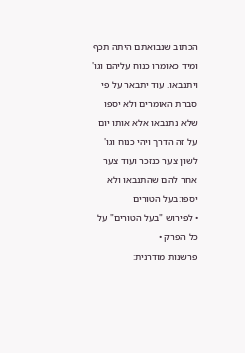הכתוב שנבואתם היתה תכף ומיד כאומרו כנוח עליהם וגו' ויתנבאו. עוד יתבאר על פי סברת האומרים ולא יספו שלא נתנבאו אלא אותו יום על זה הדרך ויהי כנוח וגו' לשון צער כנזכר ועוד צער אחר להם שהתנבאו ולא יספו:בעל הטורים
• לפירוש "בעל הטורים" על כל הפרק •
פרשנות מודרנית: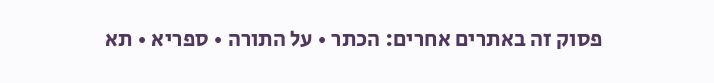פסוק זה באתרים אחרים: הכתר • על התורה • ספריא • תא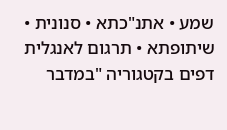שמע • אתנ"כתא • סנונית • שיתופתא • תרגום לאנגלית
דפים בקטגוריה "במדבר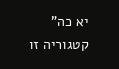יא כה"
קטגוריה זו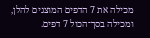מכילה את 7 הדפים המוצגים להלן, ומכילה בסך־הכול 7 דפים.